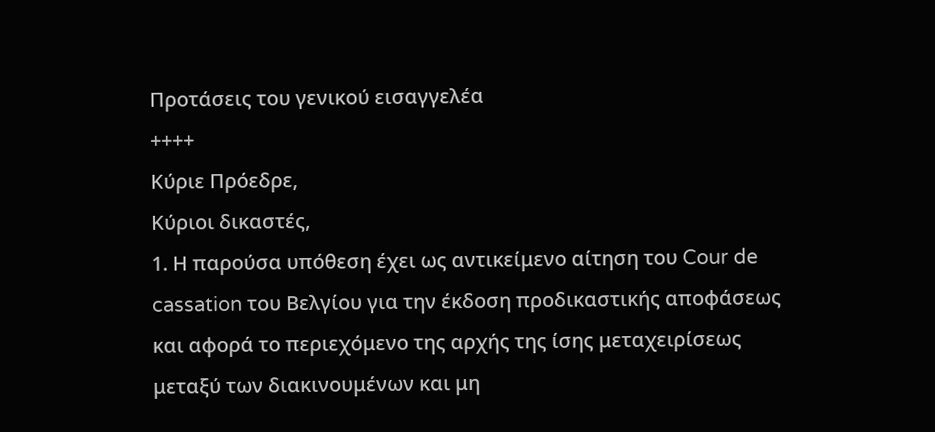Προτάσεις του γενικού εισαγγελέα
++++
Κύριε Πρόεδρε,
Κύριοι δικαστές,
1. Η παρούσα υπόθεση έχει ως αντικείμενο αίτηση του Cour de cassation του Βελγίου για την έκδοση προδικαστικής αποφάσεως και αφορά το περιεχόμενο της αρχής της ίσης μεταχειρίσεως μεταξύ των διακινουμένων και μη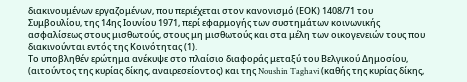διακινουμένων εργαζομένων, που περιέχεται στον κανονισμό (ΕΟΚ) 1408/71 του Συμβουλίου, της 14ης Ιουνίου 1971, περί εφαρμογής των συστημάτων κοινωνικής ασφαλίσεως στους μισθωτούς, στους μη μισθωτούς και στα μέλη των οικογενειών τους που διακινούνται εντός της Κοινότητας (1).
Το υποβληθέν ερώτημα ανέκυψε στο πλαίσιο διαφοράς μεταξύ του Βελγικού Δημοσίου, (αιτούντος της κυρίας δίκης, αναιρεσείοντος) και της Noushin Taghavi (καθής της κυρίας δίκης,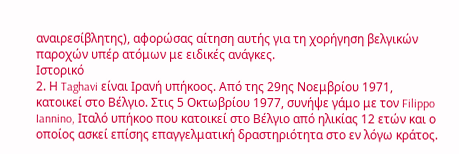αναιρεσίβλητης), αφορώσας αίτηση αυτής για τη χορήγηση βελγικών παροχών υπέρ ατόμων με ειδικές ανάγκες.
Ιστορικό
2. Η Taghavi είναι Ιρανή υπήκοος. Από της 29ης Νοεμβρίου 1971, κατοικεί στο Βέλγιο. Στις 5 Οκτωβρίου 1977, συνήψε γάμο με τον Filippo Iannino, Ιταλό υπήκοο που κατοικεί στο Βέλγιο από ηλικίας 12 ετών και ο οποίος ασκεί επίσης επαγγελματική δραστηριότητα στο εν λόγω κράτος.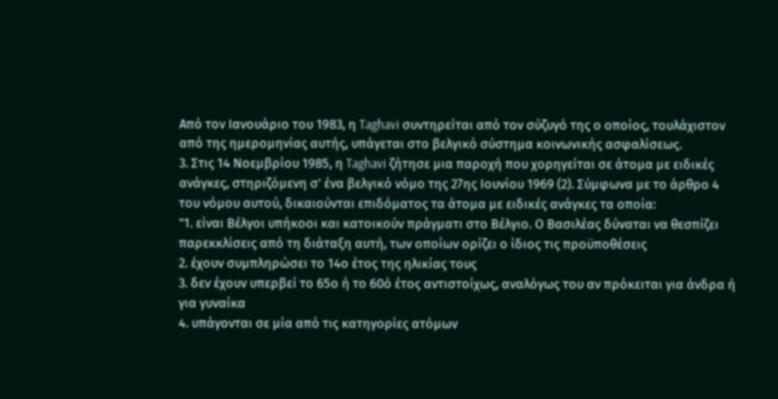Από τον Ιανουάριο του 1983, η Taghavi συντηρείται από τον σύζυγό της ο οποίος, τουλάχιστον από της ημερομηνίας αυτής, υπάγεται στο βελγικό σύστημα κοινωνικής ασφαλίσεως.
3. Στις 14 Νοεμβρίου 1985, η Taghavi ζήτησε μια παροχή που χορηγείται σε άτομα με ειδικές ανάγκες, στηριζόμενη σ' ένα βελγικό νόμο της 27ης Ιουνίου 1969 (2). Σύμφωνα με το άρθρο 4 του νόμου αυτού, δικαιούνται επιδόματος τα άτομα με ειδικές ανάγκες τα οποία:
"1. είναι Βέλγοι υπήκοοι και κατοικούν πράγματι στο Βέλγιο. Ο Βασιλέας δύναται να θεσπίζει παρεκκλίσεις από τη διάταξη αυτή, των οποίων ορίζει ο ίδιος τις προϋποθέσεις
2. έχουν συμπληρώσει το 14ο έτος της ηλικίας τους
3. δεν έχουν υπερβεί το 65ο ή το 60ό έτος αντιστοίχως, αναλόγως του αν πρόκειται για άνδρα ή για γυναίκα
4. υπάγονται σε μία από τις κατηγορίες ατόμων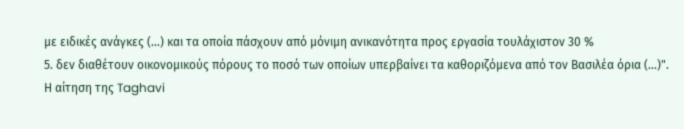με ειδικές ανάγκες (...) και τα οποία πάσχουν από μόνιμη ανικανότητα προς εργασία τουλάχιστον 30 %
5. δεν διαθέτουν οικονομικούς πόρους το ποσό των οποίων υπερβαίνει τα καθοριζόμενα από τον Βασιλέα όρια (...)".
Η αίτηση της Taghavi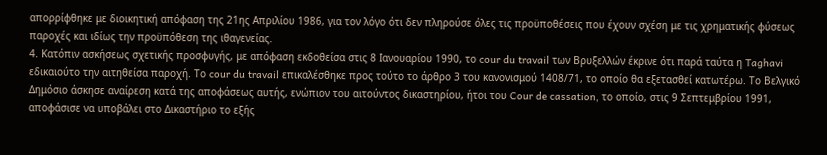απορρίφθηκε με διοικητική απόφαση της 21ης Απριλίου 1986, για τον λόγο ότι δεν πληρούσε όλες τις προϋποθέσεις που έχουν σχέση με τις χρηματικής φύσεως παροχές και ιδίως την προϋπόθεση της ιθαγενείας.
4. Κατόπιν ασκήσεως σχετικής προσφυγής, με απόφαση εκδοθείσα στις 8 Ιανουαρίου 1990, το cour du travail των Βρυξελλών έκρινε ότι παρά ταύτα η Taghavi εδικαιούτο την αιτηθείσα παροχή. Το cour du travail επικαλέσθηκε προς τούτο το άρθρο 3 του κανονισμού 1408/71, το οποίο θα εξετασθεί κατωτέρω. Το Βελγικό Δημόσιο άσκησε αναίρεση κατά της αποφάσεως αυτής, ενώπιον του αιτούντος δικαστηρίου, ήτοι του Cour de cassation, το οποίο, στις 9 Σεπτεμβρίου 1991, αποφάσισε να υποβάλει στο Δικαστήριο το εξής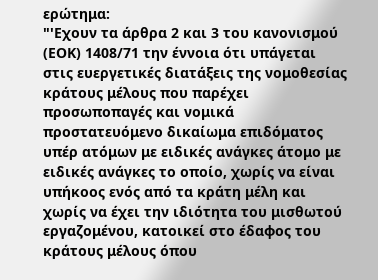ερώτημα:
"'Εχουν τα άρθρα 2 και 3 του κανονισμού (ΕΟΚ) 1408/71 την έννοια ότι υπάγεται στις ευεργετικές διατάξεις της νομοθεσίας κράτους μέλους που παρέχει προσωποπαγές και νομικά προστατευόμενο δικαίωμα επιδόματος υπέρ ατόμων με ειδικές ανάγκες άτομο με ειδικές ανάγκες το οποίο, χωρίς να είναι υπήκοος ενός από τα κράτη μέλη και χωρίς να έχει την ιδιότητα του μισθωτού εργαζομένου, κατοικεί στο έδαφος του κράτους μέλους όπου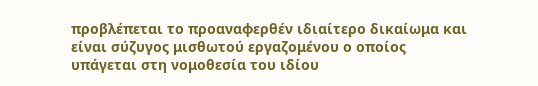προβλέπεται το προαναφερθέν ιδιαίτερο δικαίωμα και είναι σύζυγος μισθωτού εργαζομένου ο οποίος υπάγεται στη νομοθεσία του ιδίου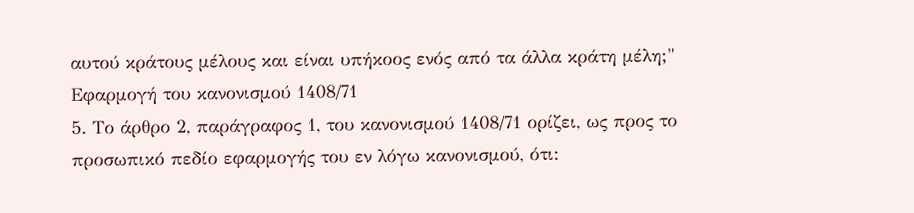αυτού κράτους μέλους και είναι υπήκοος ενός από τα άλλα κράτη μέλη;"
Εφαρμογή του κανονισμού 1408/71
5. Το άρθρο 2, παράγραφος 1, του κανονισμού 1408/71 ορίζει, ως προς το προσωπικό πεδίο εφαρμογής του εν λόγω κανονισμού, ότι: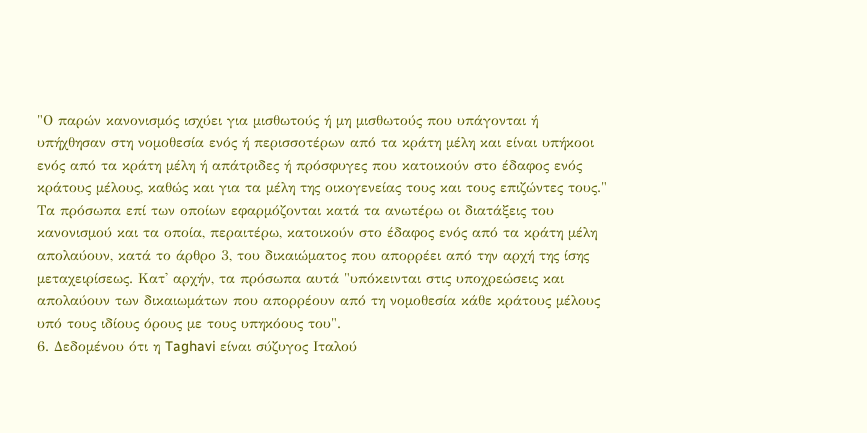"Ο παρών κανονισμός ισχύει για μισθωτούς ή μη μισθωτούς που υπάγονται ή υπήχθησαν στη νομοθεσία ενός ή περισσοτέρων από τα κράτη μέλη και είναι υπήκοοι ενός από τα κράτη μέλη ή απάτριδες ή πρόσφυγες που κατοικούν στο έδαφος ενός κράτους μέλους, καθώς και για τα μέλη της οικογενείας τους και τους επιζώντες τους."
Τα πρόσωπα επί των οποίων εφαρμόζονται κατά τα ανωτέρω οι διατάξεις του κανονισμού και τα οποία, περαιτέρω, κατοικούν στο έδαφος ενός από τα κράτη μέλη απολαύουν, κατά το άρθρο 3, του δικαιώματος που απορρέει από την αρχή της ίσης μεταχειρίσεως. Κατ' αρχήν, τα πρόσωπα αυτά "υπόκεινται στις υποχρεώσεις και απολαύουν των δικαιωμάτων που απορρέουν από τη νομοθεσία κάθε κράτους μέλους υπό τους ιδίους όρους με τους υπηκόους του".
6. Δεδομένου ότι η Taghavi είναι σύζυγος Ιταλού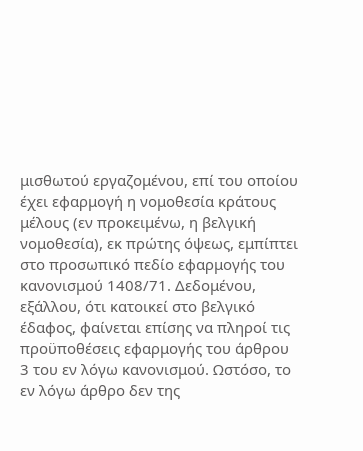μισθωτού εργαζομένου, επί του οποίου έχει εφαρμογή η νομοθεσία κράτους μέλους (εν προκειμένω, η βελγική νομοθεσία), εκ πρώτης όψεως, εμπίπτει στο προσωπικό πεδίο εφαρμογής του κανονισμού 1408/71. Δεδομένου, εξάλλου, ότι κατοικεί στο βελγικό έδαφος, φαίνεται επίσης να πληροί τις προϋποθέσεις εφαρμογής του άρθρου 3 του εν λόγω κανονισμού. Ωστόσο, το εν λόγω άρθρο δεν της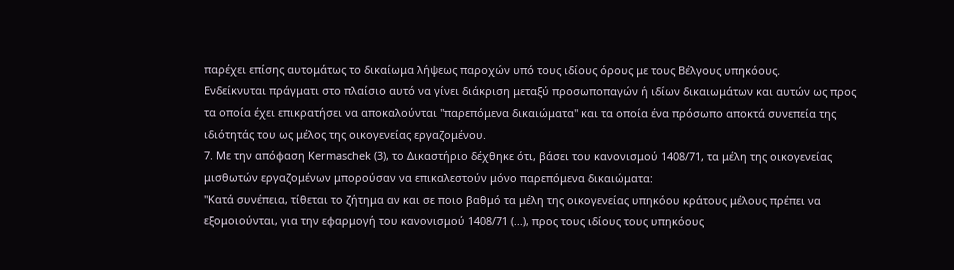παρέχει επίσης αυτομάτως το δικαίωμα λήψεως παροχών υπό τους ιδίους όρους με τους Βέλγους υπηκόους.
Ενδείκνυται πράγματι στο πλαίσιο αυτό να γίνει διάκριση μεταξύ προσωποπαγών ή ιδίων δικαιωμάτων και αυτών ως προς τα οποία έχει επικρατήσει να αποκαλούνται "παρεπόμενα δικαιώματα" και τα οποία ένα πρόσωπο αποκτά συνεπεία της ιδιότητάς του ως μέλος της οικογενείας εργαζομένου.
7. Με την απόφαση Kermaschek (3), το Δικαστήριο δέχθηκε ότι, βάσει του κανονισμού 1408/71, τα μέλη της οικογενείας μισθωτών εργαζομένων μπορούσαν να επικαλεστούν μόνο παρεπόμενα δικαιώματα:
"Κατά συνέπεια, τίθεται το ζήτημα αν και σε ποιο βαθμό τα μέλη της οικογενείας υπηκόου κράτους μέλους πρέπει να εξομοιούνται, για την εφαρμογή του κανονισμού 1408/71 (...), προς τους ιδίους τους υπηκόους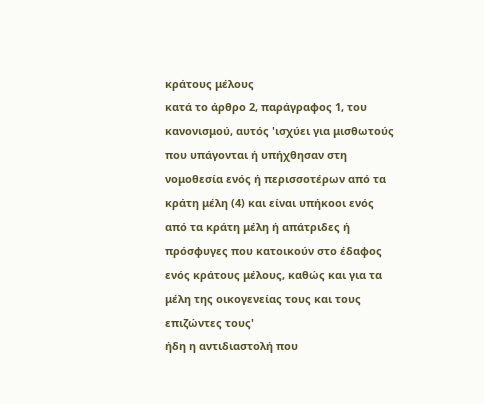κράτους μέλους
κατά το άρθρο 2, παράγραφος 1, του κανονισμού, αυτός 'ισχύει για μισθωτούς που υπάγονται ή υπήχθησαν στη νομοθεσία ενός ή περισσοτέρων από τα κράτη μέλη (4) και είναι υπήκοοι ενός από τα κράτη μέλη ή απάτριδες ή πρόσφυγες που κατοικούν στο έδαφος ενός κράτους μέλους, καθώς και για τα μέλη της οικογενείας τους και τους επιζώντες τους'
ήδη η αντιδιαστολή που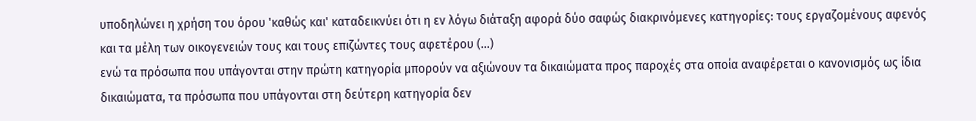υποδηλώνει η χρήση του όρου 'καθώς και' καταδεικνύει ότι η εν λόγω διάταξη αφορά δύο σαφώς διακρινόμενες κατηγορίες: τους εργαζομένους αφενός και τα μέλη των οικογενειών τους και τους επιζώντες τους αφετέρου (...)
ενώ τα πρόσωπα που υπάγονται στην πρώτη κατηγορία μπορούν να αξιώνουν τα δικαιώματα προς παροχές στα οποία αναφέρεται ο κανονισμός ως ίδια δικαιώματα, τα πρόσωπα που υπάγονται στη δεύτερη κατηγορία δεν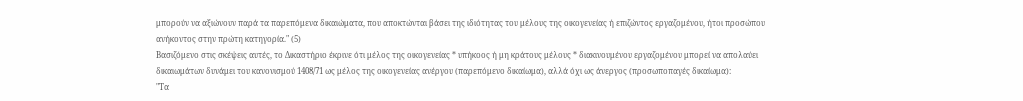μπορούν να αξιώνουν παρά τα παρεπόμενα δικαιώματα, που αποκτώνται βάσει της ιδιότητας του μέλους της οικογενείας ή επιζώντος εργαζομένου, ήτοι προσώπου ανήκοντος στην πρώτη κατηγορία." (5)
Βασιζόμενο στις σκέψεις αυτές, το Δικαστήριο έκρινε ότι μέλος της οικογενείας * υπήκοος ή μη κράτους μέλους * διακινουμένου εργαζομένου μπορεί να απολαύει δικαιωμάτων δυνάμει του κανονισμού 1408/71 ως μέλος της οικογενείας ανέργου (παρεπόμενο δικαίωμα), αλλά όχι ως άνεργος (προσωποπαγές δικαίωμα):
"Τα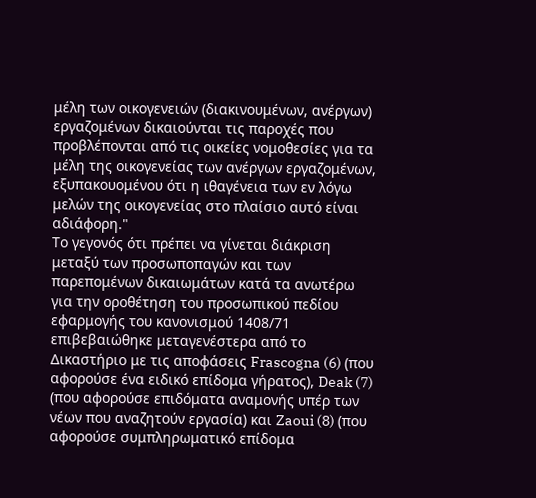μέλη των οικογενειών (διακινουμένων, ανέργων) εργαζομένων δικαιούνται τις παροχές που προβλέπονται από τις οικείες νομοθεσίες για τα μέλη της οικογενείας των ανέργων εργαζομένων, εξυπακουομένου ότι η ιθαγένεια των εν λόγω μελών της οικογενείας στο πλαίσιο αυτό είναι αδιάφορη."
Το γεγονός ότι πρέπει να γίνεται διάκριση μεταξύ των προσωποπαγών και των παρεπομένων δικαιωμάτων κατά τα ανωτέρω για την οροθέτηση του προσωπικού πεδίου εφαρμογής του κανονισμού 1408/71 επιβεβαιώθηκε μεταγενέστερα από το Δικαστήριο με τις αποφάσεις Frascogna (6) (που αφορούσε ένα ειδικό επίδομα γήρατος), Deak (7) (που αφορούσε επιδόματα αναμονής υπέρ των νέων που αναζητούν εργασία) και Zaoui (8) (που αφορούσε συμπληρωματικό επίδομα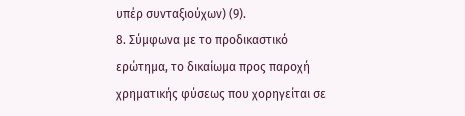υπέρ συνταξιούχων) (9).
8. Σύμφωνα με το προδικαστικό ερώτημα, το δικαίωμα προς παροχή χρηματικής φύσεως που χορηγείται σε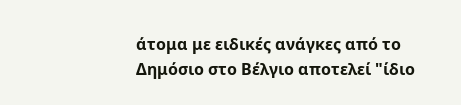άτομα με ειδικές ανάγκες από το Δημόσιο στο Βέλγιο αποτελεί "ίδιο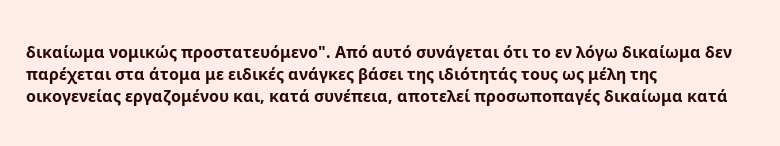δικαίωμα νομικώς προστατευόμενο". Από αυτό συνάγεται ότι το εν λόγω δικαίωμα δεν παρέχεται στα άτομα με ειδικές ανάγκες βάσει της ιδιότητάς τους ως μέλη της οικογενείας εργαζομένου και, κατά συνέπεια, αποτελεί προσωποπαγές δικαίωμα κατά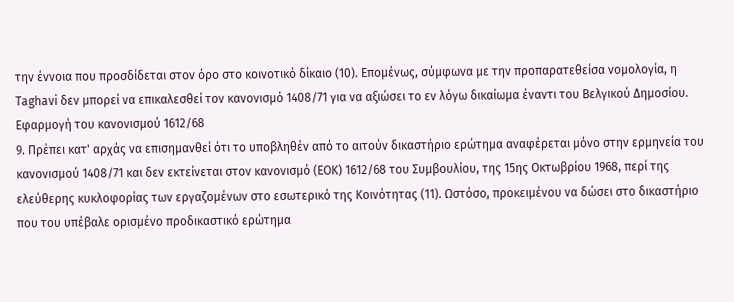την έννοια που προσδίδεται στον όρο στο κοινοτικό δίκαιο (10). Επομένως, σύμφωνα με την προπαρατεθείσα νομολογία, η Taghavi δεν μπορεί να επικαλεσθεί τον κανονισμό 1408/71 για να αξιώσει το εν λόγω δικαίωμα έναντι του Βελγικού Δημοσίου.
Εφαρμογή του κανονισμού 1612/68
9. Πρέπει κατ' αρχάς να επισημανθεί ότι το υποβληθέν από το αιτούν δικαστήριο ερώτημα αναφέρεται μόνο στην ερμηνεία του κανονισμού 1408/71 και δεν εκτείνεται στον κανονισμό (ΕΟΚ) 1612/68 του Συμβουλίου, της 15ης Οκτωβρίου 1968, περί της ελεύθερης κυκλοφορίας των εργαζομένων στο εσωτερικό της Κοινότητας (11). Ωστόσο, προκειμένου να δώσει στο δικαστήριο που του υπέβαλε ορισμένο προδικαστικό ερώτημα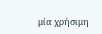μία χρήσιμη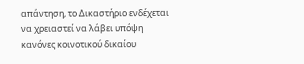απάντηση, το Δικαστήριο ενδέχεται να χρειαστεί να λάβει υπόψη κανόνες κοινοτικού δικαίου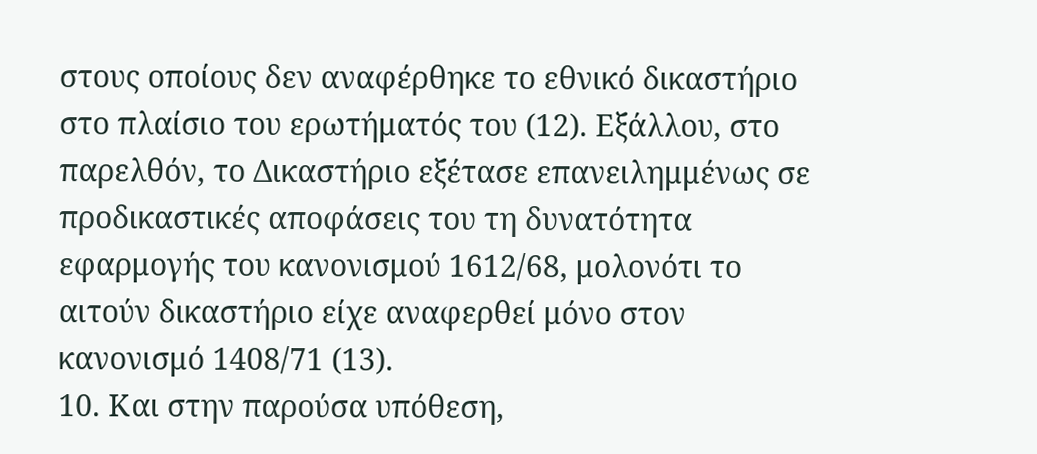στους οποίους δεν αναφέρθηκε το εθνικό δικαστήριο στο πλαίσιο του ερωτήματός του (12). Εξάλλου, στο παρελθόν, το Δικαστήριο εξέτασε επανειλημμένως σε προδικαστικές αποφάσεις του τη δυνατότητα εφαρμογής του κανονισμού 1612/68, μολονότι το αιτούν δικαστήριο είχε αναφερθεί μόνο στον κανονισμό 1408/71 (13).
10. Και στην παρούσα υπόθεση,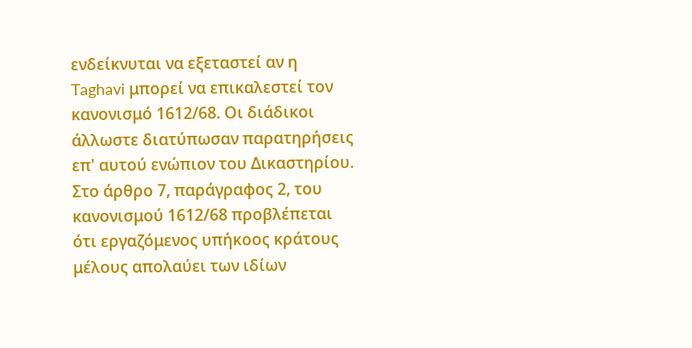ενδείκνυται να εξεταστεί αν η Taghavi μπορεί να επικαλεστεί τον κανονισμό 1612/68. Οι διάδικοι άλλωστε διατύπωσαν παρατηρήσεις επ' αυτού ενώπιον του Δικαστηρίου. Στο άρθρο 7, παράγραφος 2, του κανονισμού 1612/68 προβλέπεται ότι εργαζόμενος υπήκοος κράτους μέλους απολαύει των ιδίων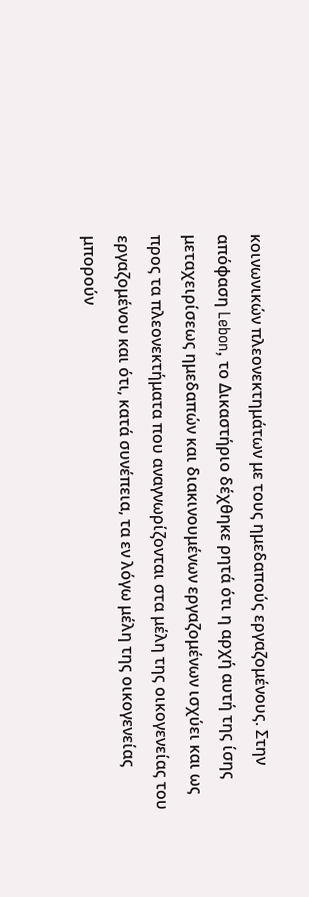κοινωνικών πλεονεκτημάτων με τους ημεδαπούς εργαζομένους. Στην απόφαση Lebon, το Δικαστήριο δέχθηκε ρητά ότι η αρχή αυτή της ίσης μεταχειρίσεως ημεδαπών και διακινουμένων εργαζομένων ισχύει και ως προς τα πλεονεκτήματα που αναγνωρίζονται στα μέλη της οικογενείας του εργαζομένου και ότι, κατά συνέπεια, τα εν λόγω μέλη της οικογενείας μπορούν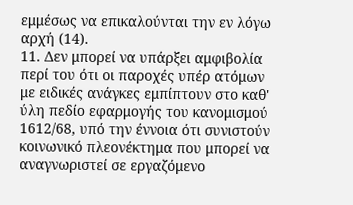εμμέσως να επικαλούνται την εν λόγω αρχή (14).
11. Δεν μπορεί να υπάρξει αμφιβολία περί του ότι οι παροχές υπέρ ατόμων με ειδικές ανάγκες εμπίπτουν στο καθ' ύλη πεδίο εφαρμογής του κανομισμού 1612/68, υπό την έννοια ότι συνιστούν κοινωνικό πλεονέκτημα που μπορεί να αναγνωριστεί σε εργαζόμενο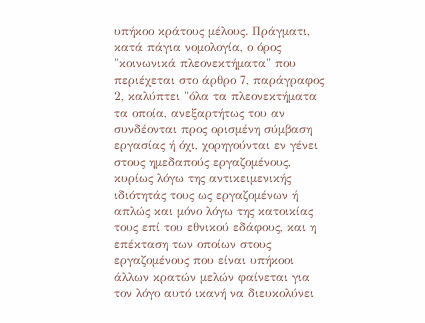υπήκοο κράτους μέλους. Πράγματι, κατά πάγια νομολογία, ο όρος "κοινωνικά πλεονεκτήματα" που περιέχεται στο άρθρο 7, παράγραφος 2, καλύπτει "όλα τα πλεονεκτήματα τα οποία, ανεξαρτήτως του αν συνδέονται προς ορισμένη σύμβαση εργασίας ή όχι, χορηγούνται εν γένει στους ημεδαπούς εργαζομένους, κυρίως λόγω της αντικειμενικής ιδιότητάς τους ως εργαζομένων ή απλώς και μόνο λόγω της κατοικίας τους επί του εθνικού εδάφους, και η επέκταση των οποίων στους εργαζομένους που είναι υπήκοοι άλλων κρατών μελών φαίνεται για τον λόγο αυτό ικανή να διευκολύνει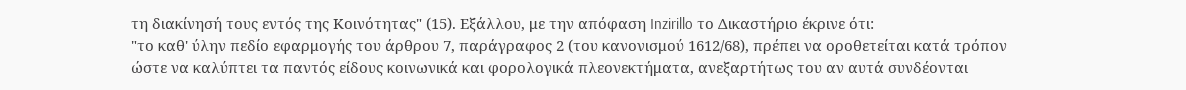τη διακίνησή τους εντός της Κοινότητας" (15). Εξάλλου, με την απόφαση Inzirillo το Δικαστήριο έκρινε ότι:
"το καθ' ύλην πεδίο εφαρμογής του άρθρου 7, παράγραφος 2 (του κανονισμού 1612/68), πρέπει να οροθετείται κατά τρόπον ώστε να καλύπτει τα παντός είδους κοινωνικά και φορολογικά πλεονεκτήματα, ανεξαρτήτως του αν αυτά συνδέονται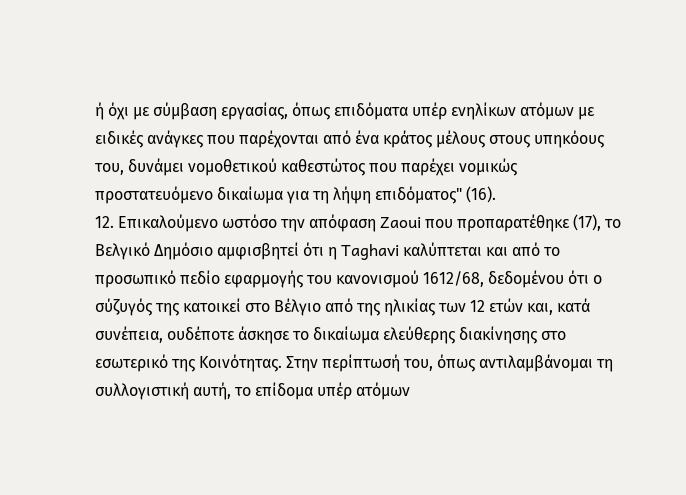ή όχι με σύμβαση εργασίας, όπως επιδόματα υπέρ ενηλίκων ατόμων με ειδικές ανάγκες που παρέχονται από ένα κράτος μέλους στους υπηκόους του, δυνάμει νομοθετικού καθεστώτος που παρέχει νομικώς προστατευόμενο δικαίωμα για τη λήψη επιδόματος" (16).
12. Επικαλούμενο ωστόσο την απόφαση Zaoui που προπαρατέθηκε (17), το Βελγικό Δημόσιο αμφισβητεί ότι η Taghavi καλύπτεται και από το προσωπικό πεδίο εφαρμογής του κανονισμού 1612/68, δεδομένου ότι ο σύζυγός της κατοικεί στο Βέλγιο από της ηλικίας των 12 ετών και, κατά συνέπεια, ουδέποτε άσκησε το δικαίωμα ελεύθερης διακίνησης στο εσωτερικό της Κοινότητας. Στην περίπτωσή του, όπως αντιλαμβάνομαι τη συλλογιστική αυτή, το επίδομα υπέρ ατόμων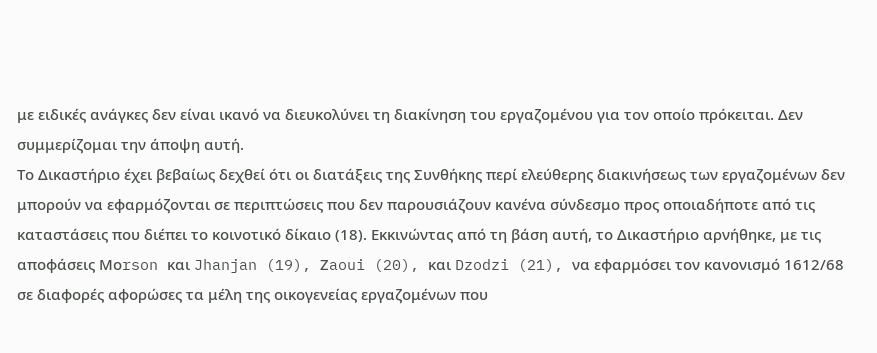με ειδικές ανάγκες δεν είναι ικανό να διευκολύνει τη διακίνηση του εργαζομένου για τον οποίο πρόκειται. Δεν συμμερίζομαι την άποψη αυτή.
Το Δικαστήριο έχει βεβαίως δεχθεί ότι οι διατάξεις της Συνθήκης περί ελεύθερης διακινήσεως των εργαζομένων δεν μπορούν να εφαρμόζονται σε περιπτώσεις που δεν παρουσιάζουν κανένα σύνδεσμο προς οποιαδήποτε από τις καταστάσεις που διέπει το κοινοτικό δίκαιο (18). Εκκινώντας από τη βάση αυτή, το Δικαστήριο αρνήθηκε, με τις αποφάσεις Μοrson και Jhanjan (19), Ζaoui (20), και Dzodzi (21), να εφαρμόσει τον κανονισμό 1612/68 σε διαφορές αφορώσες τα μέλη της οικογενείας εργαζομένων που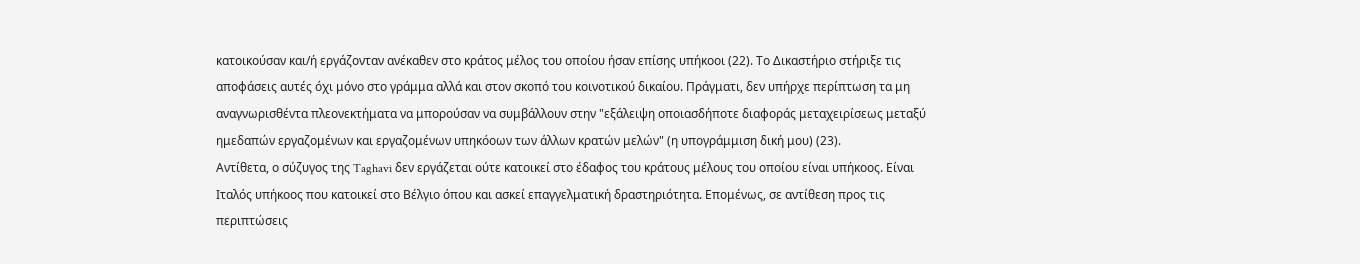κατοικούσαν και/ή εργάζονταν ανέκαθεν στο κράτος μέλος του οποίου ήσαν επίσης υπήκοοι (22). Το Δικαστήριο στήριξε τις αποφάσεις αυτές όχι μόνο στο γράμμα αλλά και στον σκοπό του κοινοτικού δικαίου. Πράγματι, δεν υπήρχε περίπτωση τα μη αναγνωρισθέντα πλεονεκτήματα να μπορούσαν να συμβάλλουν στην "εξάλειψη οποιασδήποτε διαφοράς μεταχειρίσεως μεταξύ ημεδαπών εργαζομένων και εργαζομένων υπηκόοων των άλλων κρατών μελών" (η υπογράμμιση δική μου) (23).
Αντίθετα, ο σύζυγος της Taghavi δεν εργάζεται ούτε κατοικεί στο έδαφος του κράτους μέλους του οποίου είναι υπήκοος. Είναι Ιταλός υπήκοος που κατοικεί στο Βέλγιο όπου και ασκεί επαγγελματική δραστηριότητα. Επομένως, σε αντίθεση προς τις περιπτώσεις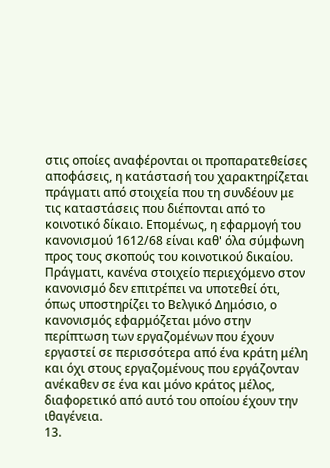στις οποίες αναφέρονται οι προπαρατεθείσες αποφάσεις, η κατάστασή του χαρακτηρίζεται πράγματι από στοιχεία που τη συνδέουν με τις καταστάσεις που διέπονται από το κοινοτικό δίκαιο. Επομένως, η εφαρμογή του κανονισμού 1612/68 είναι καθ' όλα σύμφωνη προς τους σκοπούς του κοινοτικού δικαίου. Πράγματι, κανένα στοιχείο περιεχόμενο στον κανονισμό δεν επιτρέπει να υποτεθεί ότι, όπως υποστηρίζει το Βελγικό Δημόσιο, ο κανονισμός εφαρμόζεται μόνο στην περίπτωση των εργαζομένων που έχουν εργαστεί σε περισσότερα από ένα κράτη μέλη και όχι στους εργαζομένους που εργάζονταν ανέκαθεν σε ένα και μόνο κράτος μέλος, διαφορετικό από αυτό του οποίου έχουν την ιθαγένεια.
13.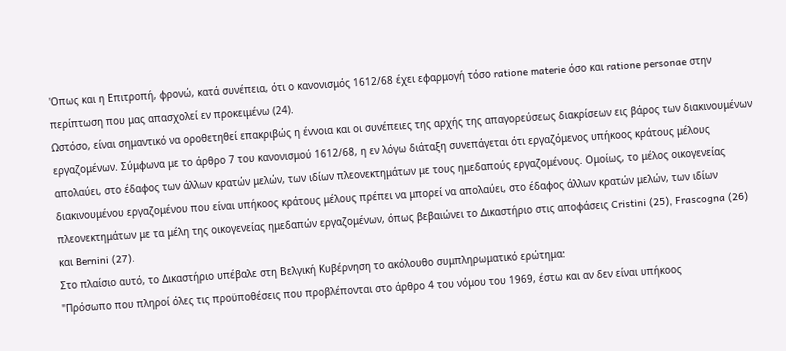'Οπως και η Επιτροπή, φρονώ, κατά συνέπεια, ότι ο κανονισμός 1612/68 έχει εφαρμογή τόσο ratione materie όσο και ratione personae στην περίπτωση που μας απασχολεί εν προκειμένω (24).
Ωστόσο, είναι σημαντικό να οροθετηθεί επακριβώς η έννοια και οι συνέπειες της αρχής της απαγορεύσεως διακρίσεων εις βάρος των διακινουμένων εργαζομένων. Σύμφωνα με το άρθρο 7 του κανονισμού 1612/68, η εν λόγω διάταξη συνεπάγεται ότι εργαζόμενος υπήκοος κράτους μέλους απολαύει, στο έδαφος των άλλων κρατών μελών, των ιδίων πλεονεκτημάτων με τους ημεδαπούς εργαζομένους. Ομοίως, το μέλος οικογενείας διακινουμένου εργαζομένου που είναι υπήκοος κράτους μέλους πρέπει να μπορεί να απολαύει, στο έδαφος άλλων κρατών μελών, των ιδίων πλεονεκτημάτων με τα μέλη της οικογενείας ημεδαπών εργαζομένων, όπως βεβαιώνει το Δικαστήριο στις αποφάσεις Cristini (25), Frascogna (26) και Bernini (27).
Στο πλαίσιο αυτό, το Δικαστήριο υπέβαλε στη Βελγική Κυβέρνηση το ακόλουθο συμπληρωματικό ερώτημα:
"Πρόσωπο που πληροί όλες τις προϋποθέσεις που προβλέπονται στο άρθρο 4 του νόμου του 1969, έστω και αν δεν είναι υπήκοος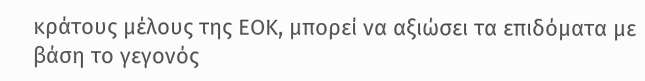κράτους μέλους της ΕΟΚ, μπορεί να αξιώσει τα επιδόματα με βάση το γεγονός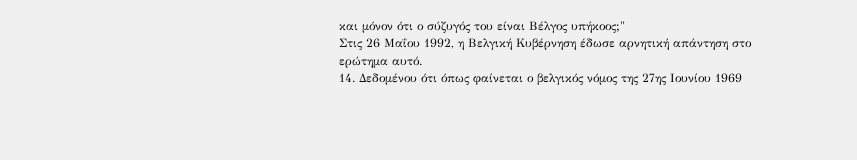και μόνον ότι ο σύζυγός του είναι Βέλγος υπήκοος;"
Στις 26 Μαΐου 1992, η Βελγική Κυβέρνηση έδωσε αρνητική απάντηση στο ερώτημα αυτό.
14. Δεδομένου ότι όπως φαίνεται ο βελγικός νόμος της 27ης Ιουνίου 1969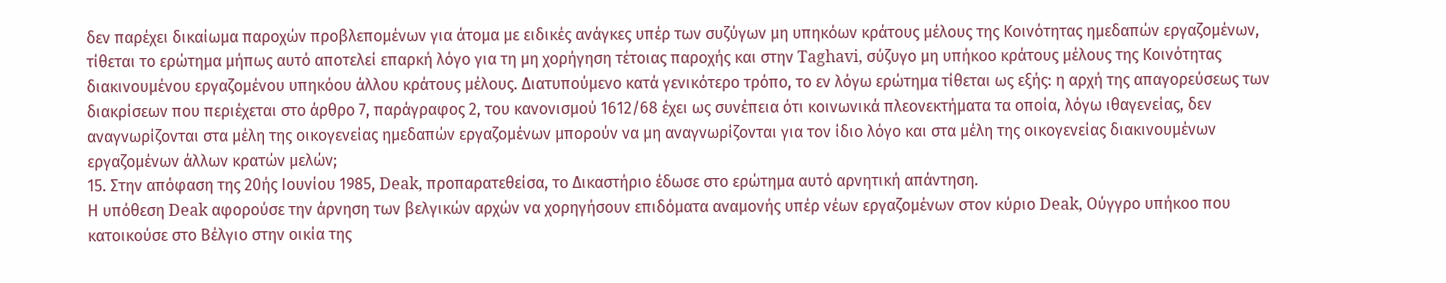δεν παρέχει δικαίωμα παροχών προβλεπομένων για άτομα με ειδικές ανάγκες υπέρ των συζύγων μη υπηκόων κράτους μέλους της Κοινότητας ημεδαπών εργαζομένων, τίθεται το ερώτημα μήπως αυτό αποτελεί επαρκή λόγο για τη μη χορήγηση τέτοιας παροχής και στην Taghavi, σύζυγο μη υπήκοο κράτους μέλους της Κοινότητας διακινουμένου εργαζομένου υπηκόου άλλου κράτους μέλους. Διατυπούμενο κατά γενικότερο τρόπο, το εν λόγω ερώτημα τίθεται ως εξής: η αρχή της απαγορεύσεως των διακρίσεων που περιέχεται στο άρθρο 7, παράγραφος 2, του κανονισμού 1612/68 έχει ως συνέπεια ότι κοινωνικά πλεονεκτήματα τα οποία, λόγω ιθαγενείας, δεν αναγνωρίζονται στα μέλη της οικογενείας ημεδαπών εργαζομένων μπορούν να μη αναγνωρίζονται για τον ίδιο λόγο και στα μέλη της οικογενείας διακινουμένων εργαζομένων άλλων κρατών μελών;
15. Στην απόφαση της 20ής Ιουνίου 1985, Deak, προπαρατεθείσα, το Δικαστήριο έδωσε στο ερώτημα αυτό αρνητική απάντηση.
Η υπόθεση Deak αφορούσε την άρνηση των βελγικών αρχών να χορηγήσουν επιδόματα αναμονής υπέρ νέων εργαζομένων στον κύριο Deak, Ούγγρο υπήκοο που κατοικούσε στο Βέλγιο στην οικία της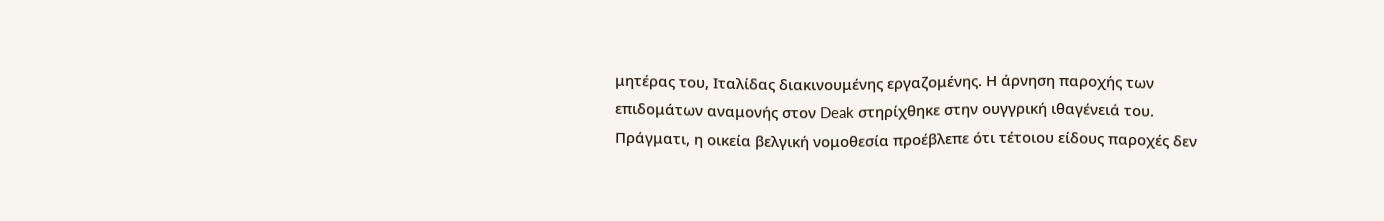μητέρας του, Ιταλίδας διακινουμένης εργαζομένης. Η άρνηση παροχής των επιδομάτων αναμονής στον Deak στηρίχθηκε στην ουγγρική ιθαγένειά του. Πράγματι, η οικεία βελγική νομοθεσία προέβλεπε ότι τέτοιου είδους παροχές δεν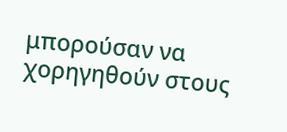μπορούσαν να χορηγηθούν στους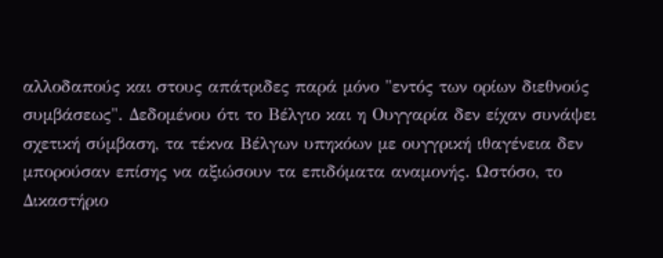αλλοδαπούς και στους απάτριδες παρά μόνο "εντός των ορίων διεθνούς συμβάσεως". Δεδομένου ότι το Βέλγιο και η Ουγγαρία δεν είχαν συνάψει σχετική σύμβαση, τα τέκνα Βέλγων υπηκόων με ουγγρική ιθαγένεια δεν μπορούσαν επίσης να αξιώσουν τα επιδόματα αναμονής. Ωστόσο, το Δικαστήριο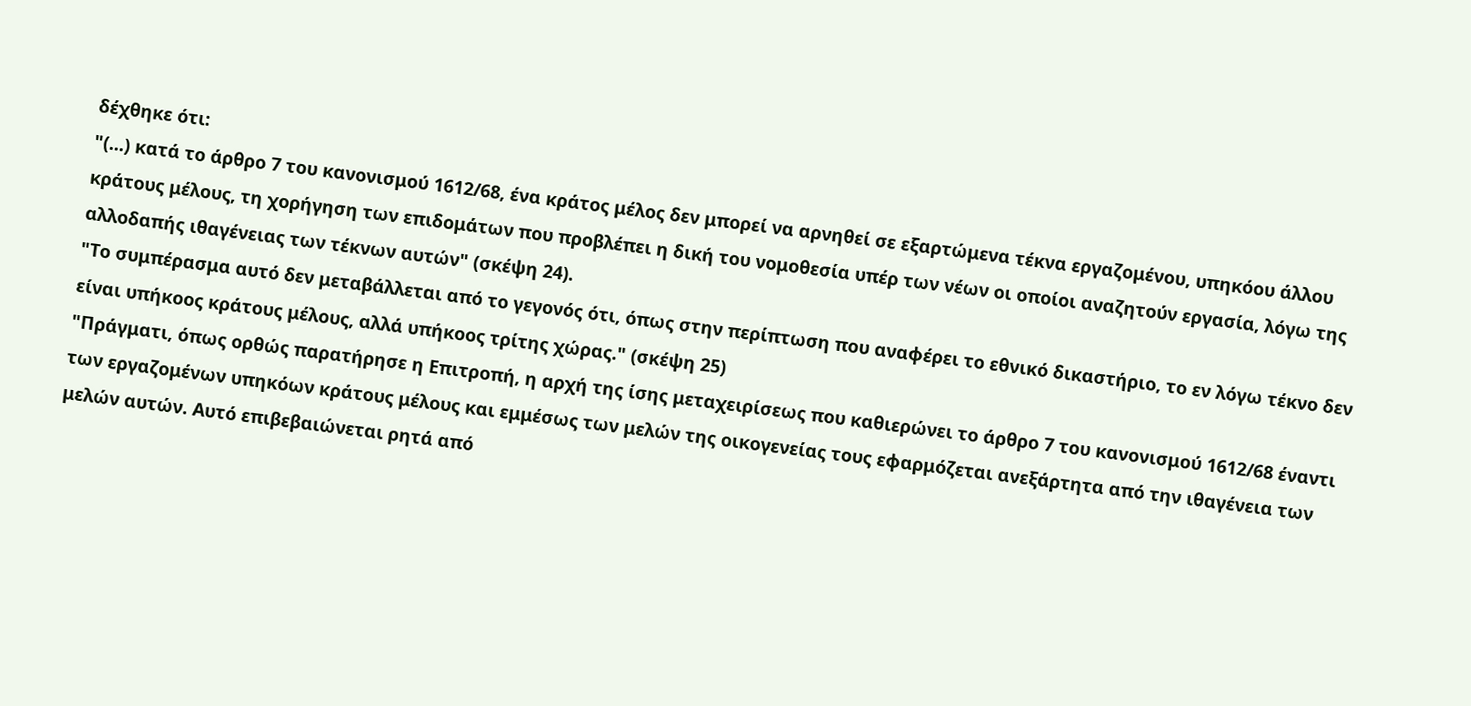δέχθηκε ότι:
"(...) κατά το άρθρο 7 του κανονισμού 1612/68, ένα κράτος μέλος δεν μπορεί να αρνηθεί σε εξαρτώμενα τέκνα εργαζομένου, υπηκόου άλλου κράτους μέλους, τη χορήγηση των επιδομάτων που προβλέπει η δική του νομοθεσία υπέρ των νέων οι οποίοι αναζητούν εργασία, λόγω της αλλοδαπής ιθαγένειας των τέκνων αυτών" (σκέψη 24).
"Το συμπέρασμα αυτό δεν μεταβάλλεται από το γεγονός ότι, όπως στην περίπτωση που αναφέρει το εθνικό δικαστήριο, το εν λόγω τέκνο δεν είναι υπήκοος κράτους μέλους, αλλά υπήκοος τρίτης χώρας." (σκέψη 25)
"Πράγματι, όπως ορθώς παρατήρησε η Επιτροπή, η αρχή της ίσης μεταχειρίσεως που καθιερώνει το άρθρο 7 του κανονισμού 1612/68 έναντι των εργαζομένων υπηκόων κράτους μέλους και εμμέσως των μελών της οικογενείας τους εφαρμόζεται ανεξάρτητα από την ιθαγένεια των μελών αυτών. Αυτό επιβεβαιώνεται ρητά από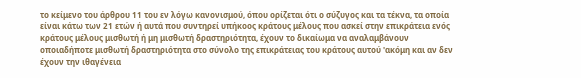το κείμενο του άρθρου 11 του εν λόγω κανονισμού, όπου ορίζεται ότι ο σύζυγος και τα τέκνα, τα οποία είναι κάτω των 21 ετών ή αυτά που συντηρεί υπήκοος κράτους μέλους που ασκεί στην επικράτεια ενός κράτους μέλους μισθωτή ή μη μισθωτή δραστηριότητα, έχουν το δικαίωμα να αναλαμβάνουν οποιαδήποτε μισθωτή δραστηριότητα στο σύνολο της επικράτειας του κράτους αυτού 'ακόμη και αν δεν έχουν την ιθαγένεια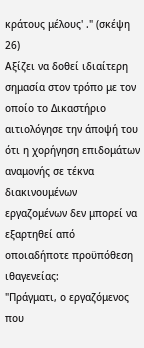κράτους μέλους' ." (σκέψη 26)
Αξίζει να δοθεί ιδιαίτερη σημασία στον τρόπο με τον οποίο το Δικαστήριο αιτιολόγησε την άποψή του ότι η χορήγηση επιδομάτων αναμονής σε τέκνα διακινουμένων εργαζομένων δεν μπορεί να εξαρτηθεί από οποιαδήποτε προϋπόθεση ιθαγενείας:
"Πράγματι, ο εργαζόμενος που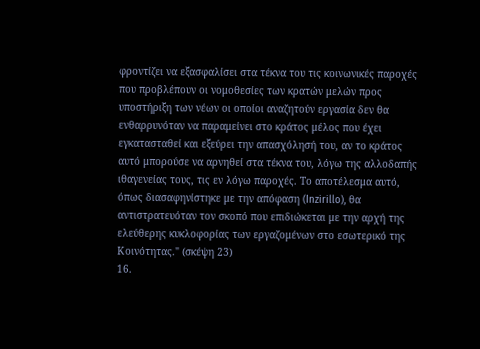φροντίζει να εξασφαλίσει στα τέκνα του τις κοινωνικές παροχές που προβλέπουν οι νομοθεσίες των κρατών μελών προς υποστήριξη των νέων οι οποίοι αναζητούν εργασία δεν θα ενθαρρυνόταν να παραμείνει στο κράτος μέλος που έχει εγκατασταθεί και εξεύρει την απασχόλησή του, αν το κράτος αυτό μπορούσε να αρνηθεί στα τέκνα του, λόγω της αλλοδαπής ιθαγενείας τους, τις εν λόγω παροχές. Το αποτέλεσμα αυτό, όπως διασαφηνίστηκε με την απόφαση (Inzirillo), θα αντιστρατευόταν τον σκοπό που επιδιώκεται με την αρχή της ελεύθερης κυκλοφορίας των εργαζομένων στο εσωτερικό της Κοινότητας." (σκέψη 23)
16.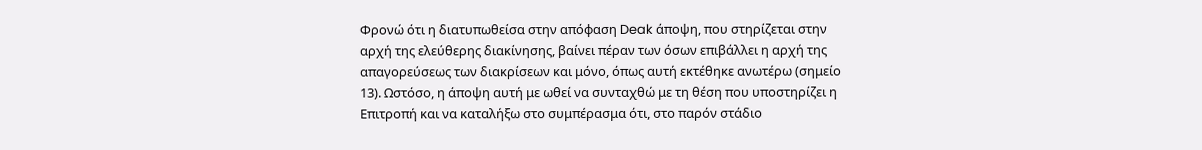Φρονώ ότι η διατυπωθείσα στην απόφαση Deak άποψη, που στηρίζεται στην αρχή της ελεύθερης διακίνησης, βαίνει πέραν των όσων επιβάλλει η αρχή της απαγορεύσεως των διακρίσεων και μόνο, όπως αυτή εκτέθηκε ανωτέρω (σημείο 13). Ωστόσο, η άποψη αυτή με ωθεί να συνταχθώ με τη θέση που υποστηρίζει η Επιτροπή και να καταλήξω στο συμπέρασμα ότι, στο παρόν στάδιο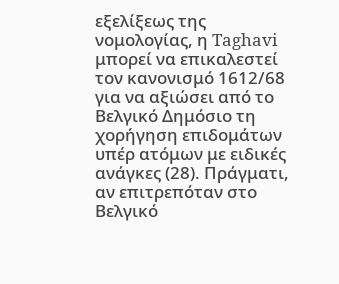εξελίξεως της νομολογίας, η Taghavi μπορεί να επικαλεστεί τον κανονισμό 1612/68 για να αξιώσει από το Βελγικό Δημόσιο τη χορήγηση επιδομάτων υπέρ ατόμων με ειδικές ανάγκες (28). Πράγματι, αν επιτρεπόταν στο Βελγικό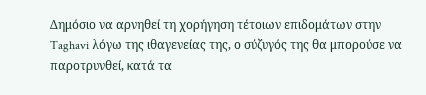Δημόσιο να αρνηθεί τη χορήγηση τέτοιων επιδομάτων στην Taghavi λόγω της ιθαγενείας της, ο σύζυγός της θα μπορούσε να παροτρυνθεί, κατά τα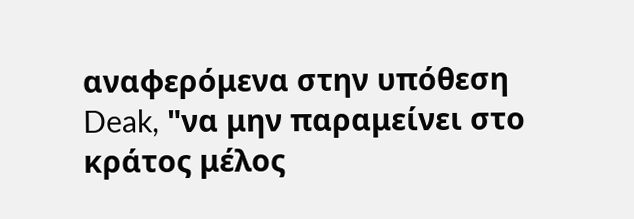αναφερόμενα στην υπόθεση Deak, "να μην παραμείνει στο κράτος μέλος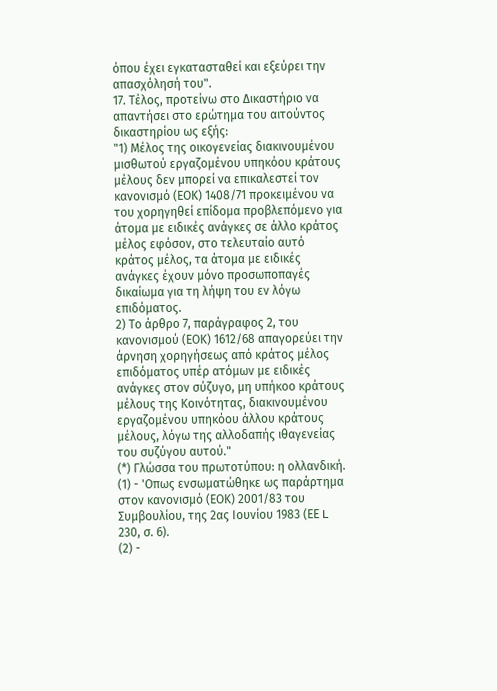όπου έχει εγκατασταθεί και εξεύρει την απασχόλησή του".
17. Τέλος, προτείνω στο Δικαστήριο να απαντήσει στο ερώτημα του αιτούντος δικαστηρίου ως εξής:
"1) Μέλος της οικογενείας διακινουμένου μισθωτού εργαζομένου υπηκόου κράτους μέλους δεν μπορεί να επικαλεστεί τον κανονισμό (ΕΟΚ) 1408/71 προκειμένου να του χορηγηθεί επίδομα προβλεπόμενο για άτομα με ειδικές ανάγκες σε άλλο κράτος μέλος εφόσον, στο τελευταίο αυτό κράτος μέλος, τα άτομα με ειδικές ανάγκες έχουν μόνο προσωποπαγές δικαίωμα για τη λήψη του εν λόγω επιδόματος.
2) Το άρθρο 7, παράγραφος 2, του κανονισμού (ΕΟΚ) 1612/68 απαγορεύει την άρνηση χορηγήσεως από κράτος μέλος επιδόματος υπέρ ατόμων με ειδικές ανάγκες στον σύζυγο, μη υπήκοο κράτους μέλους της Κοινότητας, διακινουμένου εργαζομένου υπηκόου άλλου κράτους μέλους, λόγω της αλλοδαπής ιθαγενείας του συζύγου αυτού."
(*) Γλώσσα του πρωτοτύπου: η ολλανδική.
(1) - 'Οπως ενσωματώθηκε ως παράρτημα στον κανονισμό (ΕΟΚ) 2001/83 του Συμβουλίου, της 2ας Ιουνίου 1983 (ΕΕ L 230, σ. 6).
(2) -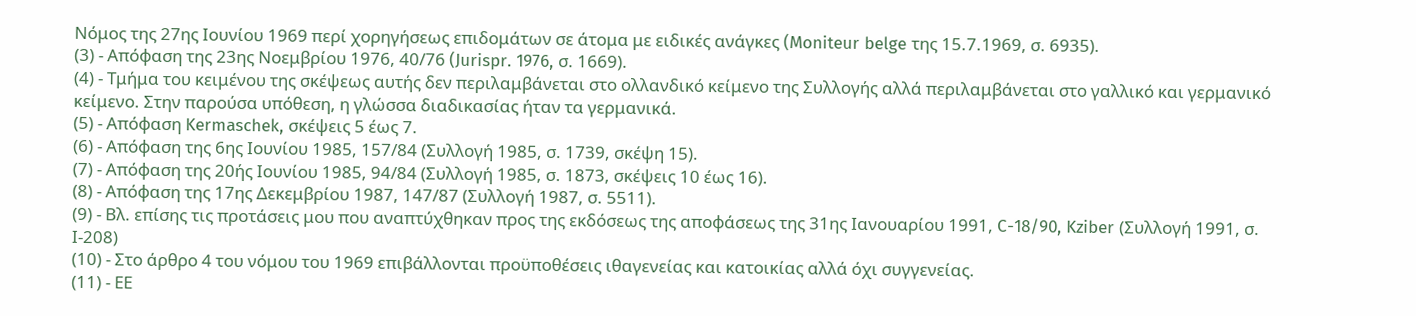Νόμος της 27ης Ιουνίου 1969 περί χορηγήσεως επιδομάτων σε άτομα με ειδικές ανάγκες (Moniteur belge της 15.7.1969, σ. 6935).
(3) - Απόφαση της 23ης Νοεμβρίου 1976, 40/76 (Jurispr. 1976, σ. 1669).
(4) - Τμήμα του κειμένου της σκέψεως αυτής δεν περιλαμβάνεται στο ολλανδικό κείμενο της Συλλογής αλλά περιλαμβάνεται στο γαλλικό και γερμανικό κείμενο. Στην παρούσα υπόθεση, η γλώσσα διαδικασίας ήταν τα γερμανικά.
(5) - Απόφαση Kermaschek, σκέψεις 5 έως 7.
(6) - Απόφαση της 6ης Ιουνίου 1985, 157/84 (Συλλογή 1985, σ. 1739, σκέψη 15).
(7) - Απόφαση της 20ής Ιουνίου 1985, 94/84 (Συλλογή 1985, σ. 1873, σκέψεις 10 έως 16).
(8) - Απόφαση της 17ης Δεκεμβρίου 1987, 147/87 (Συλλογή 1987, σ. 5511).
(9) - Βλ. επίσης τις προτάσεις μου που αναπτύχθηκαν προς της εκδόσεως της αποφάσεως της 31ης Ιανουαρίου 1991, C-18/90, Kziber (Συλλογή 1991, σ. Ι-208)
(10) - Στο άρθρο 4 του νόμου του 1969 επιβάλλονται προϋποθέσεις ιθαγενείας και κατοικίας αλλά όχι συγγενείας.
(11) - ΕΕ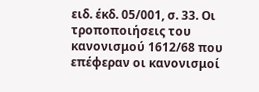ειδ. έκδ. 05/001, σ. 33. Οι τροποποιήσεις του κανονισμού 1612/68 που επέφεραν οι κανονισμοί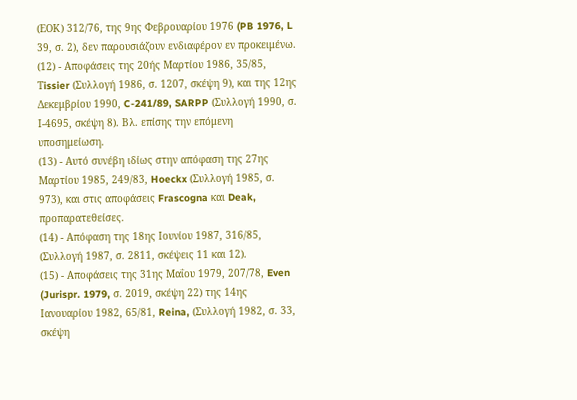(ΕΟΚ) 312/76, της 9ης Φεβρουαρίου 1976 (PB 1976, L 39, σ. 2), δεν παρουσιάζουν ενδιαφέρον εν προκειμένω.
(12) - Αποφάσεις της 20ής Μαρτίου 1986, 35/85, Τissier (Συλλογή 1986, σ. 1207, σκέψη 9), και της 12ης Δεκεμβρίου 1990, C-241/89, SARPP (Συλλογή 1990, σ. Ι-4695, σκέψη 8). Βλ. επίσης την επόμενη υποσημείωση.
(13) - Αυτό συνέβη ιδίως στην απόφαση της 27ης Μαρτίου 1985, 249/83, Hoeckx (Συλλογή 1985, σ. 973), και στις αποφάσεις Frascogna και Deak, προπαρατεθείσες.
(14) - Απόφαση της 18ης Ιουνίου 1987, 316/85, (Συλλογή 1987, σ. 2811, σκέψεις 11 και 12).
(15) - Αποφάσεις της 31ης Μαΐου 1979, 207/78, Even (Jurispr. 1979, σ. 2019, σκέψη 22) της 14ης Ιανουαρίου 1982, 65/81, Reina, (Συλλογή 1982, σ. 33, σκέψη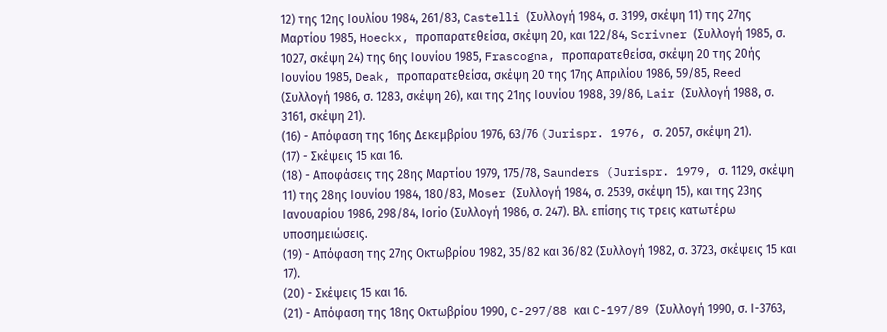12) της 12ης Ιουλίου 1984, 261/83, Castelli (Συλλογή 1984, σ. 3199, σκέψη 11) της 27ης Μαρτίου 1985, Hoeckx, προπαρατεθείσα, σκέψη 20, και 122/84, Scrivner (Συλλογή 1985, σ. 1027, σκέψη 24) της 6ης Ιουνίου 1985, Frascogna, προπαρατεθείσα, σκέψη 20 της 20ής Ιουνίου 1985, Deak, προπαρατεθείσα, σκέψη 20 της 17ης Απριλίου 1986, 59/85, Reed (Συλλογή 1986, σ. 1283, σκέψη 26), και της 21ης Ιουνίου 1988, 39/86, Lair (Συλλογή 1988, σ. 3161, σκέψη 21).
(16) - Απόφαση της 16ης Δεκεμβρίου 1976, 63/76 (Jurispr. 1976, σ. 2057, σκέψη 21).
(17) - Σκέψεις 15 και 16.
(18) - Αποφάσεις της 28ης Μαρτίου 1979, 175/78, Saunders (Jurispr. 1979, σ. 1129, σκέψη 11) της 28ης Ιουνίου 1984, 180/83, Μοser (Συλλογή 1984, σ. 2539, σκέψη 15), και της 23ης Ιανουαρίου 1986, 298/84, Ιοriο (Συλλογή 1986, σ. 247). Βλ. επίσης τις τρεις κατωτέρω υποσημειώσεις.
(19) - Απόφαση της 27ης Οκτωβρίου 1982, 35/82 και 36/82 (Συλλογή 1982, σ. 3723, σκέψεις 15 και 17).
(20) - Σκέψεις 15 και 16.
(21) - Απόφαση της 18ης Οκτωβρίου 1990, C-297/88 και C-197/89 (Συλλογή 1990, σ. Ι-3763,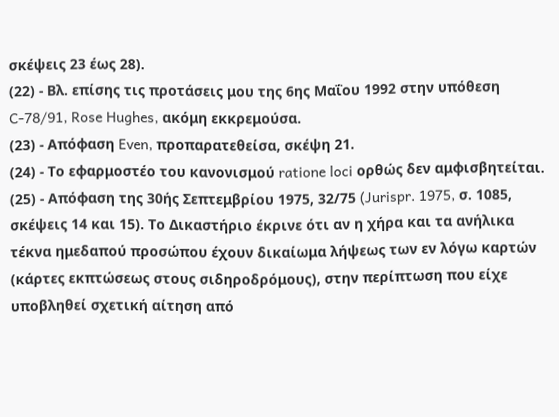σκέψεις 23 έως 28).
(22) - Βλ. επίσης τις προτάσεις μου της 6ης Μαΐου 1992 στην υπόθεση C-78/91, Rose Hughes, ακόμη εκκρεμούσα.
(23) - Απόφαση Even, προπαρατεθείσα, σκέψη 21.
(24) - Το εφαρμοστέο του κανονισμού ratione loci ορθώς δεν αμφισβητείται.
(25) - Απόφαση της 30ής Σεπτεμβρίου 1975, 32/75 (Jurispr. 1975, σ. 1085, σκέψεις 14 και 15). Το Δικαστήριο έκρινε ότι αν η χήρα και τα ανήλικα τέκνα ημεδαπού προσώπου έχουν δικαίωμα λήψεως των εν λόγω καρτών (κάρτες εκπτώσεως στους σιδηροδρόμους), στην περίπτωση που είχε υποβληθεί σχετική αίτηση από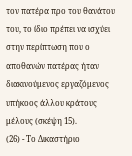τον πατέρα προ του θανάτου του, το ίδιο πρέπει να ισχύει στην περίπτωση που ο αποθανών πατέρας ήταν διακινούμενος εργαζόμενος υπήκοος άλλου κράτους μέλους (σκέψη 15).
(26) - Το Δικαστήριο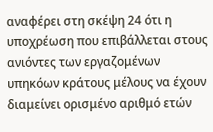αναφέρει στη σκέψη 24 ότι η υποχρέωση που επιβάλλεται στους ανιόντες των εργαζομένων υπηκόων κράτους μέλους να έχουν διαμείνει ορισμένο αριθμό ετών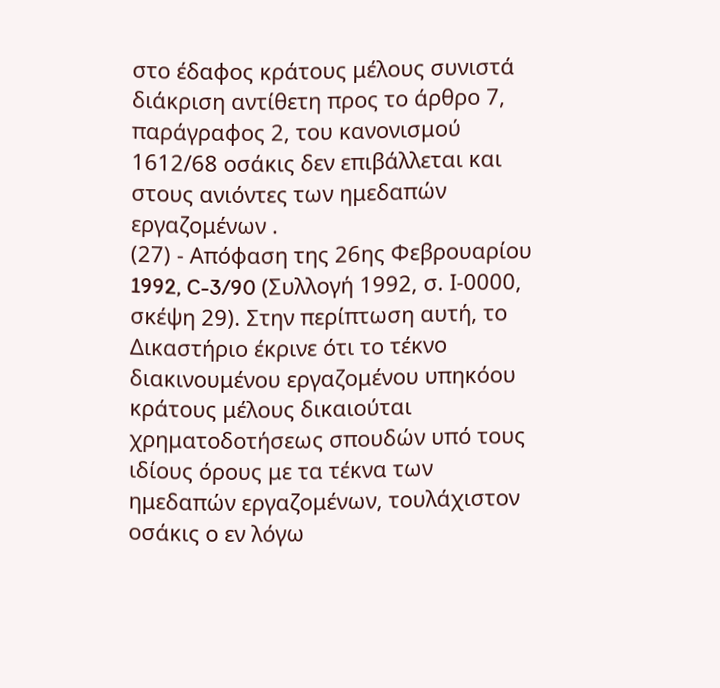στο έδαφος κράτους μέλους συνιστά διάκριση αντίθετη προς το άρθρο 7, παράγραφος 2, του κανονισμού 1612/68 οσάκις δεν επιβάλλεται και στους ανιόντες των ημεδαπών εργαζομένων .
(27) - Απόφαση της 26ης Φεβρουαρίου 1992, C-3/90 (Συλλογή 1992, σ. Ι-0000, σκέψη 29). Στην περίπτωση αυτή, το Δικαστήριο έκρινε ότι το τέκνο διακινουμένου εργαζομένου υπηκόου κράτους μέλους δικαιούται χρηματοδοτήσεως σπουδών υπό τους ιδίους όρους με τα τέκνα των ημεδαπών εργαζομένων, τουλάχιστον οσάκις ο εν λόγω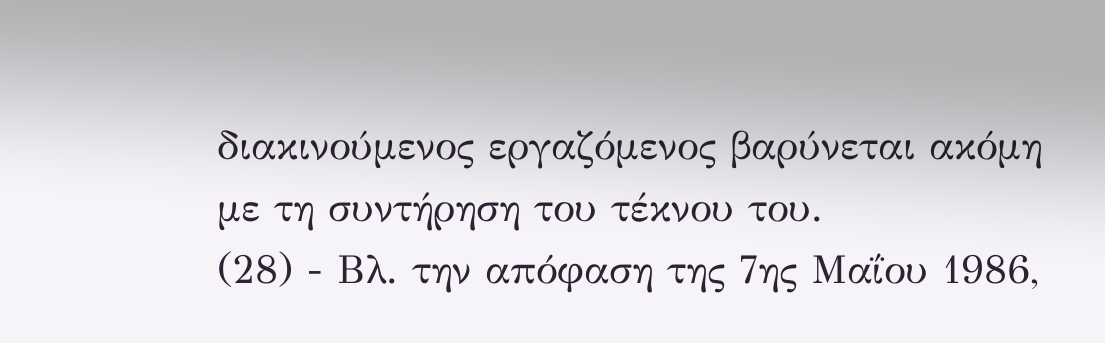διακινούμενος εργαζόμενος βαρύνεται ακόμη με τη συντήρηση του τέκνου του.
(28) - Βλ. την απόφαση της 7ης Μαΐου 1986,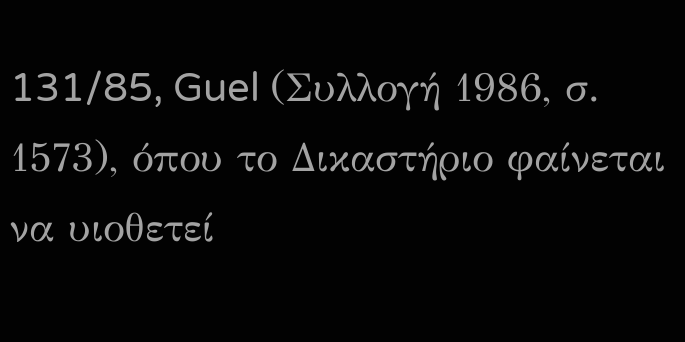131/85, Guel (Συλλογή 1986, σ. 1573), όπου το Δικαστήριο φαίνεται να υιοθετεί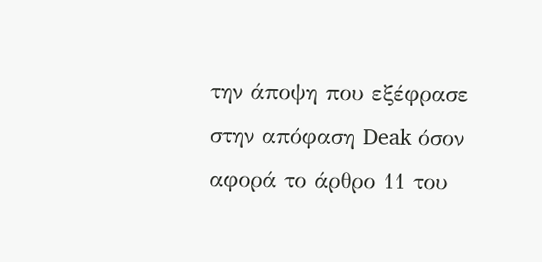την άποψη που εξέφρασε στην απόφαση Deak όσον αφορά το άρθρο 11 του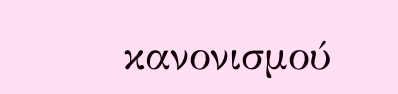κανονισμού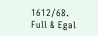1612/68.
Full & Egal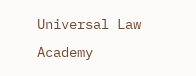Universal Law Academy